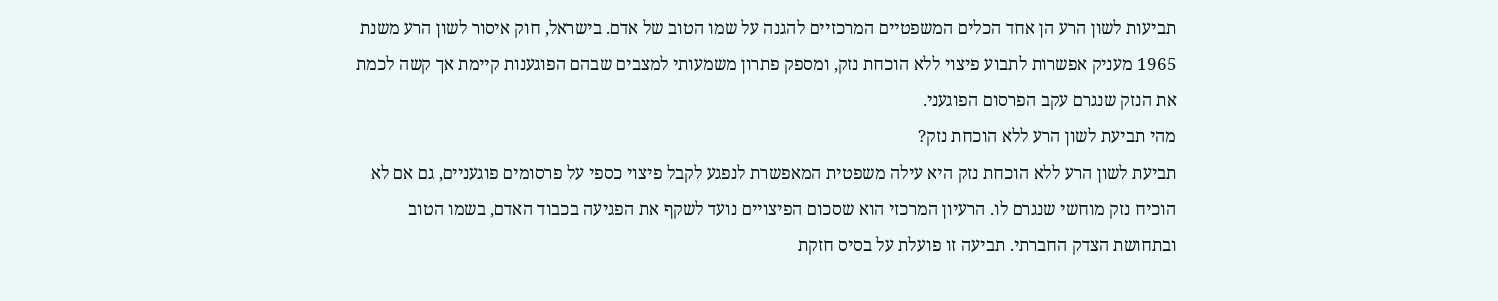תביעות לשון הרע הן אחד הכלים המשפטיים המרכזיים להגנה על שמו הטוב של אדם. בישראל, חוק איסור לשון הרע משנת 1965 מעניק אפשרות לתבוע פיצוי ללא הוכחת נזק, ומספק פתרון משמעותי למצבים שבהם הפוגענות קיימת אך קשה לכמת את הנזק שנגרם עקב הפרסום הפוגעני.
מהי תביעת לשון הרע ללא הוכחת נזק?
תביעת לשון הרע ללא הוכחת נזק היא עילה משפטית המאפשרת לנפגע לקבל פיצוי כספי על פרסומים פוגעניים, גם אם לא הוכיח נזק מוחשי שנגרם לו. הרעיון המרכזי הוא שסכום הפיצויים נועד לשקף את הפגיעה בכבוד האדם, בשמו הטוב ובתחושת הצדק החברתי. תביעה זו פועלת על בסיס חזקת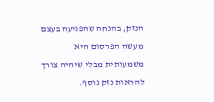הנזק, בהנחה שהפגיעה בעצם מעשה הפרסום היא משמעותית מבלי שיהיה צורך להראות נזק נוסף.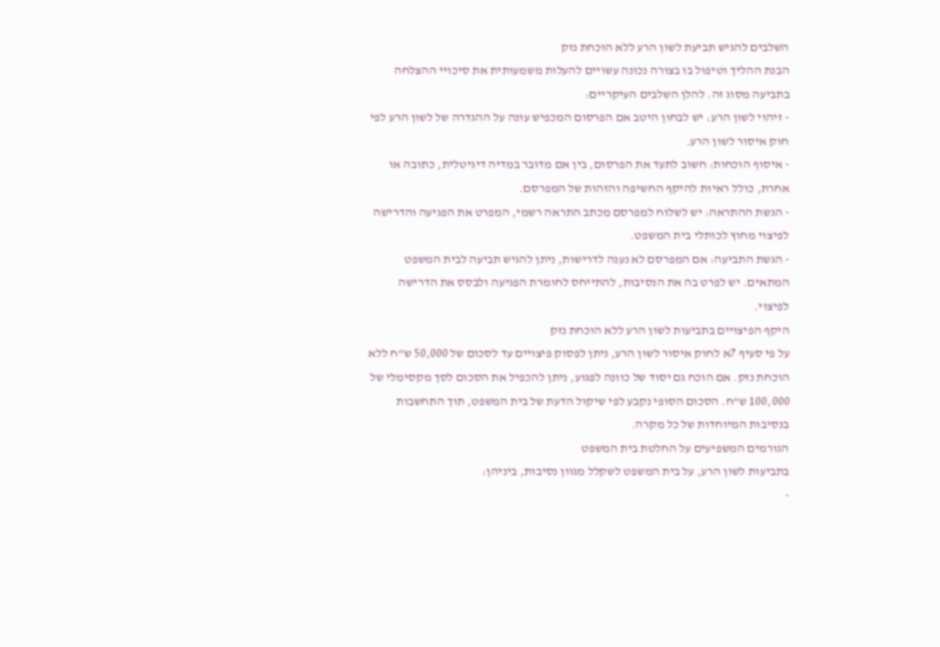השלבים להגיש תביעת לשון הרע ללא הוכחת נזק
הבנת ההליך וטיפול בו בצורה נכונה עשויים להעלות משמעותית את סיכויי ההצלחה בתביעה מסוג זה. להלן השלבים העיקריים:
- זיהוי לשון הרע: יש לבחון היטב אם הפרסום המכפיש עונה על ההגדרה של לשון הרע לפי חוק איסור לשון הרע.
- איסוף הוכחות: חשוב לתעד את הפרסום, בין אם מדובר במדיה דיגיטלית, כתובה או אחרת, כולל ראיות להיקף החשיפה והזהות של המפרסם.
- הגשת ההתראה: יש לשלוח למפרסם מכתב התראה רשמי, המפרט את הפגיעה והדרישה לפיצוי מחוץ לכותלי בית המשפט.
- הגשת התביעה: אם המפרסם לא נענה לדרישות, ניתן להגיש תביעה לבית המשפט המתאים. יש לפרט בה את הנסיבות, להתייחס לחומרת הפגיעה ולבסס את הדרישה לפיצוי.
היקף הפיצויים בתביעות לשון הרע ללא הוכחת נזק
על פי סעיף 7א לחוק איסור לשון הרע, ניתן לפסוק פיצויים עד לסכום של 50,000 ש"ח ללא הוכחת נזק. אם הוכח גם יסוד של כוונה לפגוע, ניתן להכפיל את הסכום לסך מקסימלי של 100,000 ש"ח. הסכום הסופי נקבע לפי שיקול הדעת של בית המשפט, תוך התחשבות בנסיבות המיוחדות של כל מקרה.
הגורמים המשפיעים על החלטת בית המשפט
בתביעות לשון הרע, על בית המשפט לשקלל מגוון נסיבות, ביניהן:
-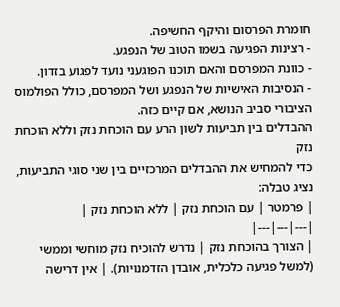חומרת הפרסום והיקף החשיפה.
- רצינות הפגיעה בשמו הטוב של הנפגע.
- כוונת המפרסם והאם תוכנו הפוגעני נועד לפגוע בזדון.
- הנסיבות האישיות של הנפגע ושל המפרסם, כולל הפולמוס הציבורי סביב הנושא, אם קיים כזה.
ההבדלים בין תביעות לשון הרע עם הוכחת נזק וללא הוכחת נזק
כדי להמחיש את ההבדלים המרכזיים בין שני סוגי התביעות, נציג טבלה:
| פרמטר | עם הוכחת נזק | ללא הוכחת נזק |
|---|---|---|
| הצורך בהוכחת נזק | נדרש להוכיח נזק מוחשי וממשי (למשל פגיעה כלכלית, אובדן הזדמנויות). | אין דרישה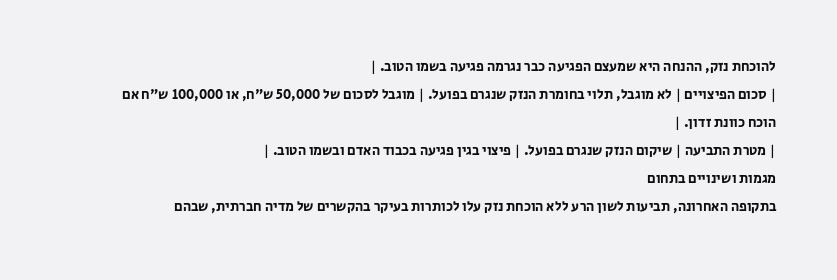להוכחת נזק, ההנחה היא שמעצם הפגיעה כבר נגרמה פגיעה בשמו הטוב. |
| סכום הפיצויים | לא מוגבל, תלוי בחומרת הנזק שנגרם בפועל. | מוגבל לסכום של 50,000 ש"ח, או 100,000 ש"ח אם הוכח כוונת זדון. |
| מטרת התביעה | שיקום הנזק שנגרם בפועל. | פיצוי בגין פגיעה בכבוד האדם ובשמו הטוב. |
מגמות ושינויים בתחום
בתקופה האחרונה, תביעות לשון הרע ללא הוכחת נזק עלו לכותרות בעיקר בהקשרים של מדיה חברתית, שבהם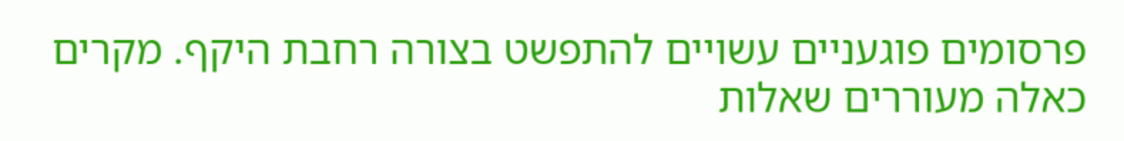פרסומים פוגעניים עשויים להתפשט בצורה רחבת היקף. מקרים כאלה מעוררים שאלות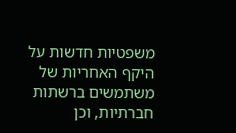משפטיות חדשות על היקף האחריות של משתמשים ברשתות חברתיות, וכן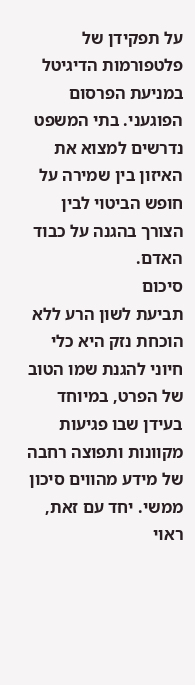על תפקידן של פלטפורמות הדיגיטל במניעת הפרסום הפוגעני. בתי המשפט נדרשים למצוא את האיזון בין שמירה על חופש הביטוי לבין הצורך בהגנה על כבוד האדם.
סיכום
תביעת לשון הרע ללא הוכחת נזק היא כלי חיוני להגנת שמו הטוב של הפרט, במיוחד בעידן שבו פגיעות מקוונות ותפוצה רחבה של מידע מהווים סיכון ממשי. יחד עם זאת, ראוי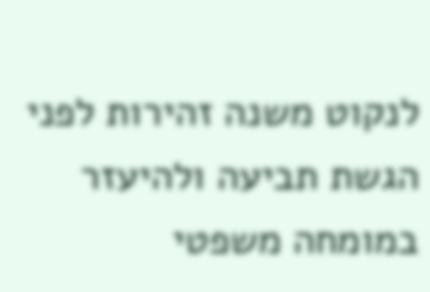לנקוט משנה זהירות לפני הגשת תביעה ולהיעזר במומחה משפטי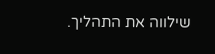שילווה את התהליך.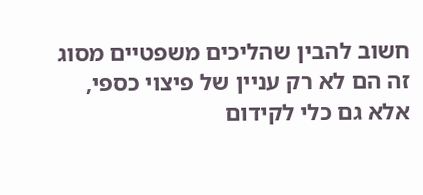חשוב להבין שהליכים משפטיים מסוג זה הם לא רק עניין של פיצוי כספי, אלא גם כלי לקידום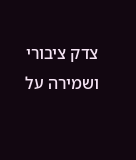צדק ציבורי ושמירה על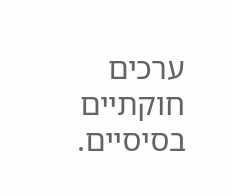ערכים חוקתיים בסיסיים.